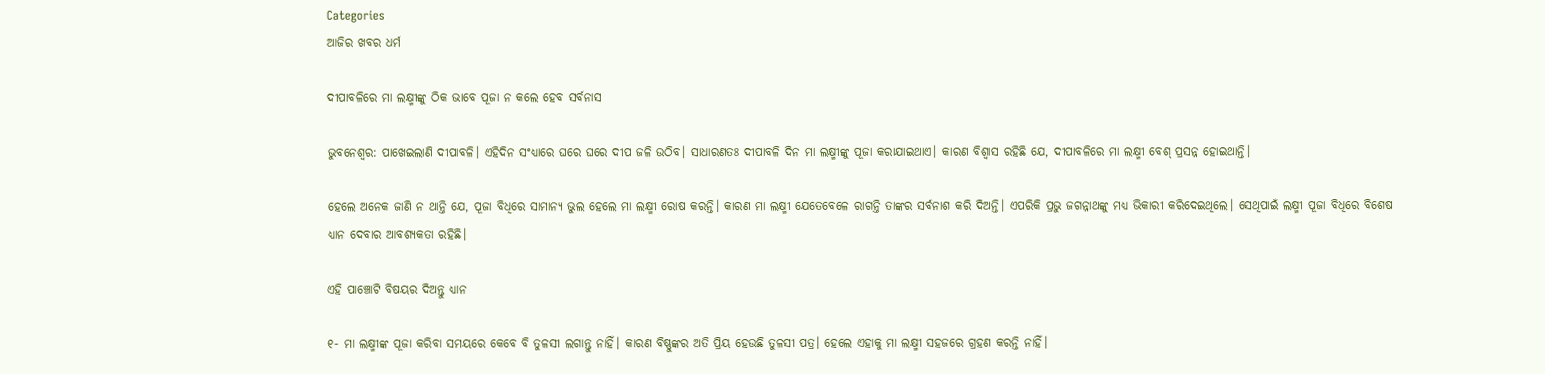Categories
ଆଜିର ଖବର ଧର୍ମ

ଦୀପାବଳିରେ ମା ଲକ୍ଷ୍ମୀଙ୍କୁ ଠିକ ଭାବେ ପୂଜା ନ କଲେ ହେବ ସର୍ବନାସ

ଭୁବନେଶ୍ବର: ପାଖେଇଲାଣି ଦୀପାବଳି। ଏହିଦିନ ସଂଧ୍ୟାରେ ଘରେ ଘରେ ଦୀପ ଜଳି ଉଠିବ। ସାଧାରଣତଃ ଦୀପାବଳି ଦିନ ମା ଲକ୍ଷ୍ମୀଙ୍କୁ ପୂଜା କରାଯାଇଥାଏ। କାରଣ ବିଶ୍ବାସ ରହିଛି ଯେ, ଦୀପାବଳିରେ ମା ଲକ୍ଷ୍ମୀ ବେଶ୍ ପ୍ରସନ୍ନ ହୋଇଥାନ୍ତି।

ହେଲେ ଅନେକ ଜାଣି ନ ଥାନ୍ତି ଯେ, ପୂଜା ବିଧିରେ ସାମାନ୍ୟ ଭୁଲ ହେଲେ ମା ଲକ୍ଷ୍ମୀ ରୋଷ କରନ୍ତି। କାରଣ ମା ଲକ୍ଷ୍ମୀ ଯେତେବେଳେ ରାଗନ୍ତି ତାଙ୍କର ସର୍ବନାଶ କରି ଦିଅନ୍ତି। ଏପରିକି ପ୍ରଭୁ ଜଗନ୍ନାଥଙ୍କୁ ମଧ୍ୟ ଭିକାରୀ କରିଦେଇଥିଲେ। ସେଥିପାଇଁ ଲକ୍ଷ୍ମୀ ପୂଜା ବିଧିରେ ବିଶେଷ ଧ୍ୟାନ ଦେବାର ଆବଶ୍ୟକତା ରହିଛି।

ଏହି ପାଞ୍ଚୋଟି ବିଷୟର ଦିଅନ୍ତୁ ଧ୍ୟାନ

୧- ମା ଲକ୍ଷ୍ମୀଙ୍କ ପୂଜା କରିବା ସମୟରେ କେବେ ବି ତୁଳସୀ ଲଗାନ୍ତୁ ନାହିଁ। କାରଣ ବିଷ୍ଣୁଙ୍କର ଅତି ପ୍ରିୟ ହେଉଛି ତୁଳସୀ ପତ୍ର। ହେଲେ ଏହାକୁ ମା ଲକ୍ଷ୍ମୀ ସହଜରେ ଗ୍ରହଣ କରନ୍ତି ନାହିଁ।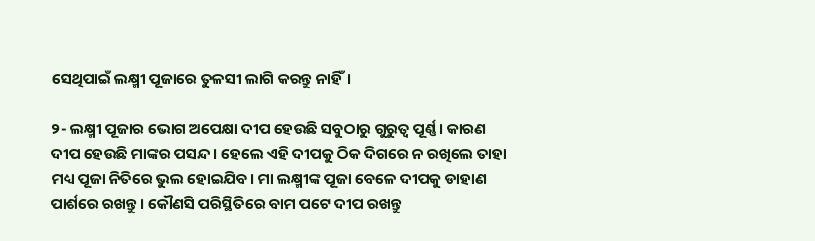ସେଥିପାଇଁ ଲକ୍ଷ୍ମୀ ପୂଜାରେ ତୁଳସୀ ଲାଗି କରନ୍ତୁ ନାହିଁ।

୨- ଲକ୍ଷ୍ମୀ ପୂଜାର ଭୋଗ ଅପେକ୍ଷା ଦୀପ ହେଉଛି ସବୁଠାରୁ ଗୁରୁତ୍ବ ପୂର୍ଣ୍ଣ। କାରଣ ଦୀପ ହେଉଛି ମାଙ୍କର ପସନ୍ଦ। ହେଲେ ଏହି ଦୀପକୁ ଠିକ ଦିଗରେ ନ ରଖିଲେ ତାହା ମଧ୍ୟ ପୂଜା ନିତିରେ ଭୁଲ ହୋଇଯିବ। ମା ଲକ୍ଷ୍ମୀଙ୍କ ପୂଜା ବେଳେ ଦୀପକୁ ଡାହାଣ ପାର୍ଶରେ ରଖନ୍ତୁ। କୌଣସି ପରିସ୍ଥିତିରେ ବାମ ପଟେ ଦୀପ ରଖନ୍ତୁ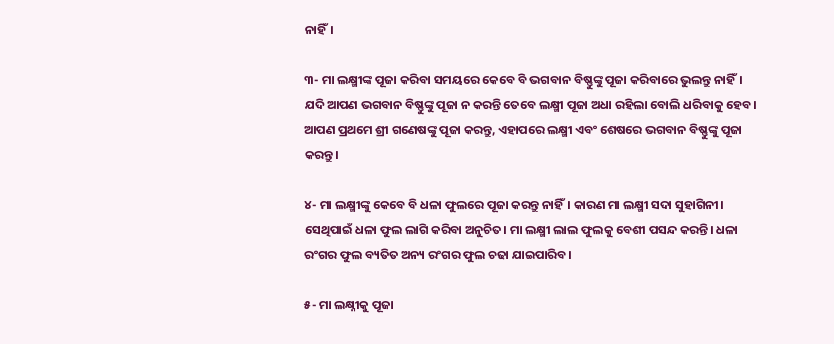ନାହିଁ।

୩- ମା ଲକ୍ଷ୍ମୀଙ୍କ ପୂଜା କରିବା ସମୟରେ କେବେ ବି ଭଗବାନ ବିଷ୍ଣୁଙ୍କୁ ପୂଜା କରିବାରେ ଭୁଲନ୍ତୁ ନାହିଁ। ଯଦି ଆପଣ ଭଗବାନ ବିଷ୍ଣୁଙ୍କୁ ପୂଜା ନ କରନ୍ତି ତେବେ ଲକ୍ଷ୍ମୀ ପୂଜା ଅଧା ରହିଲା ବୋଲି ଧରିବାକୁ ହେବ। ଆପଣ ପ୍ରଥମେ ଶ୍ରୀ ଗଣେଷଙ୍କୁ ପୂଜା କରନ୍ତୁ, ଏହାପରେ ଲକ୍ଷ୍ମୀ ଏବଂ ଶେଷରେ ଭଗବାନ ବିଷ୍ଣୁଙ୍କୁ ପୂଜା କରନ୍ତୁ।

୪- ମା ଲକ୍ଷ୍ମୀଙ୍କୁ କେବେ ବି ଧଳା ଫୁଲରେ ପୂଜା କରନ୍ତୁ ନାହିଁ। କାରଣ ମା ଲକ୍ଷ୍ମୀ ସଦା ସୁହାଗିନୀ। ସେଥିପାଇଁ ଧଳା ଫୁଲ ଲାଗି କରିବା ଅନୁଚିତ। ମା ଲକ୍ଷ୍ମୀ ଲାଲ ଫୁଲକୁ ବେଶୀ ପସନ୍ଦ କରନ୍ତି। ଧଳା ରଂଗର ଫୁଲ ବ୍ୟତିତ ଅନ୍ୟ ରଂଗର ଫୁଲ ଚଢା ଯାଇପାରିବ।

୫- ମା ଲକ୍ଷ୍ନୀକୁ ପୂଜା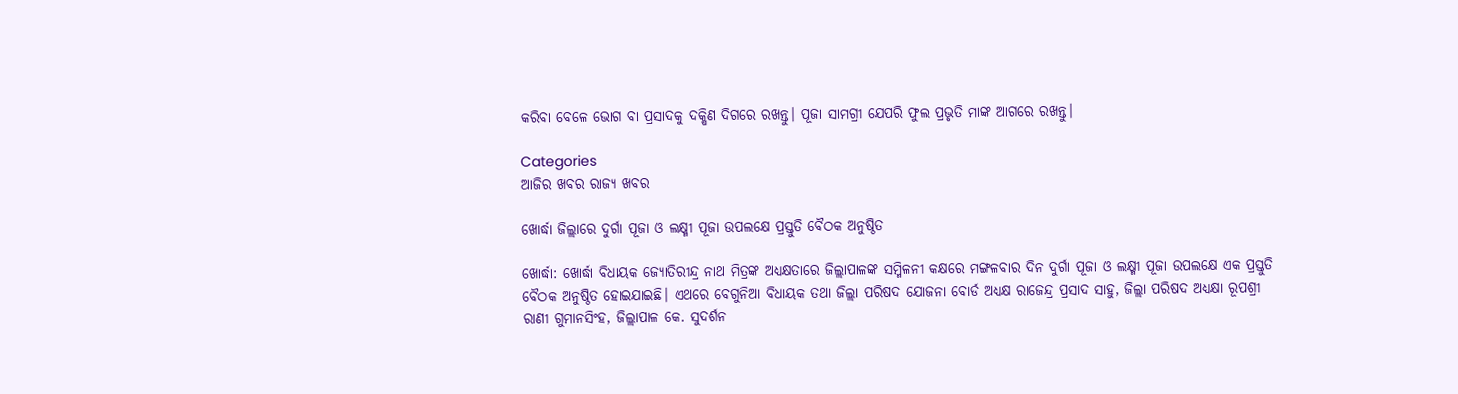କରିବା ବେଳେ ଭୋଗ ବା ପ୍ରସାଦକୁ ଦକ୍ଷିଣ ଦିଗରେ ରଖନ୍ତୁ। ପୂଜା ସାମଗ୍ରୀ ଯେପରି ଫୁଲ ପ୍ରଭୃତି ମାଙ୍କ ଆଗରେ ରଖନ୍ତୁ।

Categories
ଆଜିର ଖବର ରାଜ୍ୟ ଖବର

ଖୋର୍ଦ୍ଧା ଜିଲ୍ଲାରେ ଦୁର୍ଗା ପୂଜା ଓ ଲକ୍ଷ୍ମୀ ପୂଜା ଉପଲକ୍ଷେ ପ୍ରସ୍ତୁତି ବୈଠକ ଅନୁଷ୍ଠିତ

ଖୋର୍ଦ୍ଧା: ଖୋର୍ଦ୍ଧା ବିଧାୟକ ଜ୍ୟୋତିରୀନ୍ଦ୍ର ନାଥ ମିତ୍ରଙ୍କ ଅଧ୍ୟକ୍ଷତାରେ ଜିଲ୍ଲାପାଳଙ୍କ ସମ୍ମିଳନୀ କକ୍ଷରେ ମଙ୍ଗଳବାର ଦିନ ଦୁର୍ଗା ପୂଜା ଓ ଲକ୍ଷ୍ମୀ ପୂଜା ଉପଲକ୍ଷେ ଏକ ପ୍ରସ୍ତୁତି ବୈଠକ ଅନୁଷ୍ଠିତ ହୋଇଯାଇଛି। ଏଥରେ ବେଗୁନିଆ ବିଧାୟକ ତଥା ଜିଲ୍ଲା ପରିଷଦ ଯୋଜନା ବୋର୍ଡ ଅଧ୍ୟକ୍ଷ ରାଜେନ୍ଦ୍ର ପ୍ରସାଦ ସାହୁ, ଜିଲ୍ଲା ପରିଷଦ ଅଧ୍ୟକ୍ଷା ରୂପଶ୍ରୀ ରାଣୀ ଗୁମାନସିଂହ, ଜିଲ୍ଲାପାଳ କେ. ସୁଦର୍ଶନ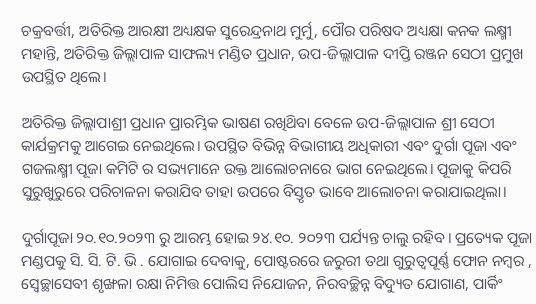ଚକ୍ରବର୍ତ୍ତୀ, ଅତିରିକ୍ତ ଆରକ୍ଷୀ ଅଧ୍ୟକ୍ଷକ ସୁରେନ୍ଦ୍ରନାଥ ମୁର୍ମୁ, ପୌର ପରିଷଦ ଅଧ୍ୟକ୍ଷା କନକ ଲକ୍ଷ୍ମୀ ମହାନ୍ତି, ଅତିରିକ୍ତ ଜିଲ୍ଲାପାଳ ସାଫଲ୍ୟ ମଣ୍ଡିତ ପ୍ରଧାନ, ଉପ-ଜିଲ୍ଲାପାଳ ଦୀପ୍ତି ରଞ୍ଜନ ସେଠୀ ପ୍ରମୁଖ ଉପସ୍ଥିତ ଥିଲେ।

ଅତିରିକ୍ତ ଜିଲ୍ଲାପାଶ୍ରୀ ପ୍ରଧାନ ପ୍ରାରମ୍ଭିକ ଭାଷଣ ରଖିଥ‌ିବା ବେଳେ ଉପ-ଜିଲ୍ଲାପାଳ ଶ୍ରୀ ସେଠୀ କାର୍ଯକ୍ରମକୁ ଆଗେଇ ନେଇଥିଲେ। ଉପସ୍ଥିତ ବିଭିନ୍ନ ବିଭାଗୀୟ ଅଧିକାରୀ ଏବଂ ଦୁର୍ଗା ପୂଜା ଏବଂ ଗଜଲକ୍ଷ୍ମୀ ପୂଜା କମିଟି ର ସଭ୍ୟମାନେ ଉକ୍ତ ଆଲୋଚନାରେ ଭାଗ ନେଇଥିଲେ। ପୂଜାକୁ କିପରି ସୁରୁଖୁରୁରେ ପରିଚାଳନା କରାଯିବ ତାହା ଉପରେ ବିସ୍ତୃତ ଭାବେ ଆଲୋଚନା କରାଯାଇଥିଲା।

ଦୁର୍ଗାପୂଜା ୨୦.୧୦.୨୦୨୩ ରୁ ଆରମ୍ଭ ହୋଇ ୨୪.୧୦. ୨୦୨୩ ପର୍ଯ୍ୟନ୍ତ ଚାଲୁ ରହିବ। ପ୍ରତ୍ୟେକ ପୂଜା ମଣ୍ଡପକୁ ସି. ସି. ଟି. ଭି . ଯୋଗାଇ ଦେବାକୁ, ପୋଷ୍ଟରରେ ଜରୁରୀ ତଥା ଗୁରୁତ୍ଵପୂର୍ଣ୍ଣ ଫୋନ ନମ୍ବର , ସ୍ୱେଚ୍ଛାସେବୀ ଶୃଙ୍ଖଳା ରକ୍ଷା ନିମିତ୍ତ ପୋଲିସ ନିଯୋଜନ, ନିରବଚ୍ଛିନ୍ନ ବିଦ୍ୟୁତ ଯୋଗାଣ, ପାର୍କିଂ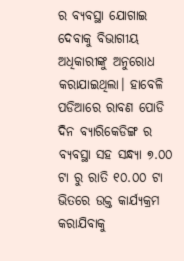ର ବ୍ୟବସ୍ଥା ଯୋଗାଇ ଦେବାକୁ ବିଭାଗୀୟ ଅଧିକାରୀଙ୍କୁ ଅନୁରୋଧ କରାଯାଇଥିଲା। ହାବେଳି ପଡିଆରେ ରାବଣ ପୋଡି ଦିନ ବ୍ୟାରିକେଡିଙ୍ଗ ର ବ୍ୟବସ୍ଥା ସହ ସନ୍ଧ୍ୟା ୭.୦୦ ଟା ରୁ ରାତି ୧୦.୦୦ ଟା ଭିତରେ ଉକ୍ତ କାର୍ଯ୍ୟକ୍ରମ କରାଯିବାକୁ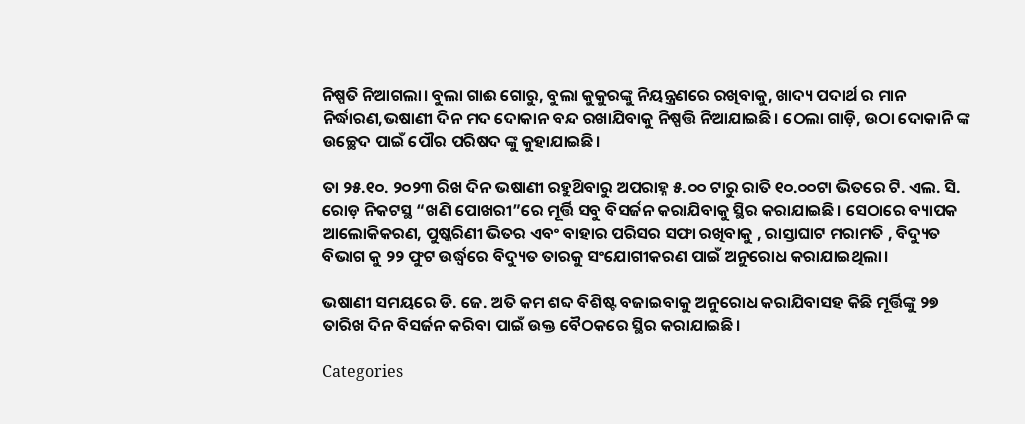ନିଷ୍ପତି ନିଆଗଲା। ବୁଲା ଗାଈ ଗୋରୁ, ବୁଲା କୁକୁରଙ୍କୁ ନିୟନ୍ତ୍ରଣରେ ରଖିବାକୁ, ଖାଦ୍ୟ ପଦାର୍ଥ ର ମାନ ନିର୍ଦ୍ଧାରଣ,ଭଷାଣୀ ଦିନ ମଦ ଦୋକାନ ବନ୍ଦ ରଖାଯିବାକୁ ନିଷ୍ପତ୍ତି ନିଆଯାଇଛି। ଠେଲା ଗାଡ଼ି, ଉଠା ଦୋକାନି ଙ୍କ ଉଚ୍ଛେଦ ପାଇଁ ପୌର ପରିଷଦ ଙ୍କୁ କୁହାଯାଇଛି।

ତା ୨୫.୧୦. ୨୦୨୩ ରିଖ ଦିନ ଭଷାଣୀ ରହୁଥ‌ିବାରୁ ଅପରାହ୍ନ ୫.୦୦ ଟାରୁ ରାତି ୧୦.୦୦ଟା ଭିତରେ ଟି. ଏଲ. ସି. ରୋଡ଼ ନିକଟସ୍ଥ “ଖଣି ପୋଖରୀ”ରେ ମୂର୍ତ୍ତି ସବୁ ବିସର୍ଜନ କରାଯିବାକୁ ସ୍ଥିର କରାଯାଇଛି। ସେଠାରେ ବ୍ୟାପକ ଆଲୋକିକରଣ, ପୁଷ୍କରିଣୀ ଭିତର ଏବଂ ବାହାର ପରିସର ସଫା ରଖିବାକୁ , ରାସ୍ତାଘାଟ ମରାମତି , ବିଦ୍ୟୁତ ବିଭାଗ କୁ ୨୨ ଫୁଟ ଉର୍ଦ୍ଧ୍ବରେ ବିଦ୍ୟୁତ ତାରକୁ ସଂଯୋଗୀକରଣ ପାଇଁ ଅନୁରୋଧ କରାଯାଇଥିଲା।

ଭଷାଣୀ ସମୟରେ ଡି. ଜେ. ଅତି କମ ଶବ୍ଦ ବିଶିଷ୍ଟ ବଜାଇବାକୁ ଅନୁରୋଧ କରାଯିବାସହ କିଛି ମୂର୍ତ୍ତିଙ୍କୁ ୨୭ ତାରିଖ ଦିନ ବିସର୍ଜନ କରିବା ପାଇଁ ଉକ୍ତ ବୈଠକରେ ସ୍ଥିର କରାଯାଇଛି।

Categories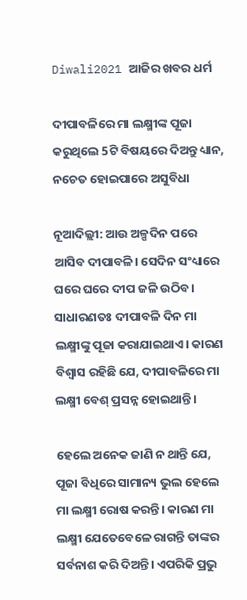Diwali2021 ଆଜିର ଖବର ଧର୍ମ

ଦୀପାବଳିରେ ମା ଲକ୍ଷ୍ମୀଙ୍କ ପୂଜା କରୁଥିଲେ 5ଟି ବିଷୟରେ ଦିଅନ୍ତୁ ଧ୍ୟାନ, ନଚେତ ହୋଇପାରେ ଅସୁବିଧା

ନୂଆଦିଲ୍ଲୀ: ଆଉ ଅଳ୍ପଦିନ ପରେ ଆସିବ ଦୀପାବଳି। ସେଦିନ ସଂଧ୍ୟାରେ ଘରେ ଘରେ ଦୀପ ଜଳି ଉଠିବ। ସାଧାରଣତଃ ଦୀପାବଳି ଦିନ ମା ଲକ୍ଷ୍ମୀଙ୍କୁ ପୂଜା କରାଯାଇଥାଏ। କାରଣ ବିଶ୍ବାସ ରହିଛି ଯେ, ଦୀପାବଳିରେ ମା ଲକ୍ଷ୍ମୀ ବେଶ୍ ପ୍ରସନ୍ନ ହୋଇଥାନ୍ତି।

ହେଲେ ଅନେକ ଜାଣି ନ ଥାନ୍ତି ଯେ, ପୂଜା ବିଧିରେ ସାମାନ୍ୟ ଭୁଲ ହେଲେ ମା ଲକ୍ଷ୍ମୀ ରୋଷ କରନ୍ତି। କାରଣ ମା ଲକ୍ଷ୍ମୀ ଯେତେବେଳେ ରାଗନ୍ତି ତାଙ୍କର ସର୍ବନାଶ କରି ଦିଅନ୍ତି। ଏପରିକି ପ୍ରଭୁ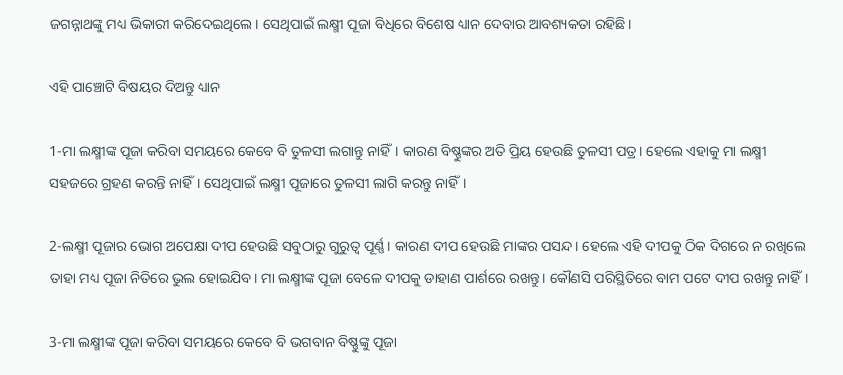ଜଗନ୍ନାଥଙ୍କୁ ମଧ୍ୟ ଭିକାରୀ କରିଦେଇଥିଲେ। ସେଥିପାଇଁ ଲକ୍ଷ୍ମୀ ପୂଜା ବିଧିରେ ବିଶେଷ ଧ୍ୟାନ ଦେବାର ଆବଶ୍ୟକତା ରହିଛି।

ଏହି ପାଞ୍ଚୋଟି ବିଷୟର ଦିଅନ୍ତୁ ଧ୍ୟାନ

1-ମା ଲକ୍ଷ୍ମୀଙ୍କ ପୂଜା କରିବା ସମୟରେ କେବେ ବି ତୁଳସୀ ଲଗାନ୍ତୁ ନାହିଁ। କାରଣ ବିଷ୍ଣୁଙ୍କର ଅତି ପ୍ରିୟ ହେଉଛି ତୁଳସୀ ପତ୍ର। ହେଲେ ଏହାକୁ ମା ଲକ୍ଷ୍ମୀ ସହଜରେ ଗ୍ରହଣ କରନ୍ତି ନାହିଁ। ସେଥିପାଇଁ ଲକ୍ଷ୍ମୀ ପୂଜାରେ ତୁଳସୀ ଲାଗି କରନ୍ତୁ ନାହିଁ।

2-ଲକ୍ଷ୍ମୀ ପୂଜାର ଭୋଗ ଅପେକ୍ଷା ଦୀପ ହେଉଛି ସବୁଠାରୁ ଗୁରୁତ୍ବ ପୂର୍ଣ୍ଣ। କାରଣ ଦୀପ ହେଉଛି ମାଙ୍କର ପସନ୍ଦ। ହେଲେ ଏହି ଦୀପକୁ ଠିକ ଦିଗରେ ନ ରଖିଲେ ତାହା ମଧ୍ୟ ପୂଜା ନିତିରେ ଭୁଲ ହୋଇଯିବ। ମା ଲକ୍ଷ୍ମୀଙ୍କ ପୂଜା ବେଳେ ଦୀପକୁ ଡାହାଣ ପାର୍ଶରେ ରଖନ୍ତୁ। କୌଣସି ପରିସ୍ଥିତିରେ ବାମ ପଟେ ଦୀପ ରଖନ୍ତୁ ନାହିଁ।

3-ମା ଲକ୍ଷ୍ମୀଙ୍କ ପୂଜା କରିବା ସମୟରେ କେବେ ବି ଭଗବାନ ବିଷ୍ଣୁଙ୍କୁ ପୂଜା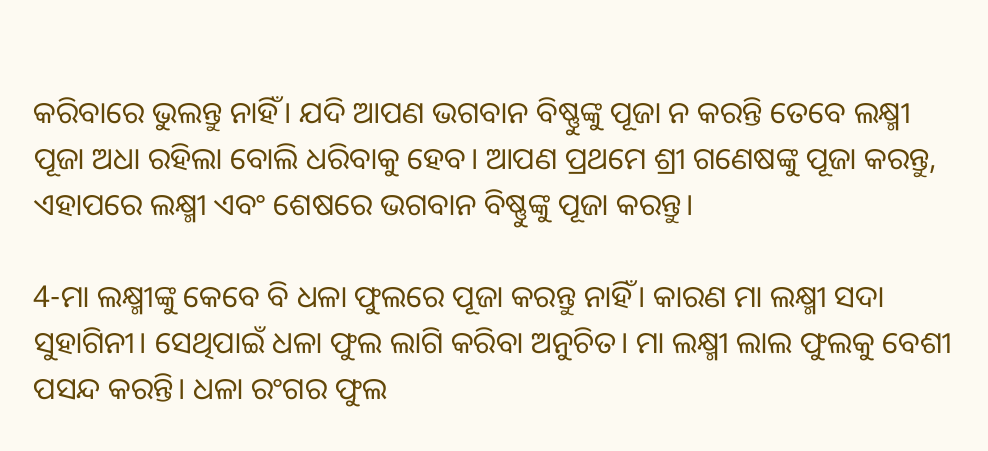କରିବାରେ ଭୁଲନ୍ତୁ ନାହିଁ। ଯଦି ଆପଣ ଭଗବାନ ବିଷ୍ଣୁଙ୍କୁ ପୂଜା ନ କରନ୍ତି ତେବେ ଲକ୍ଷ୍ମୀ ପୂଜା ଅଧା ରହିଲା ବୋଲି ଧରିବାକୁ ହେବ। ଆପଣ ପ୍ରଥମେ ଶ୍ରୀ ଗଣେଷଙ୍କୁ ପୂଜା କରନ୍ତୁ, ଏହାପରେ ଲକ୍ଷ୍ମୀ ଏବଂ ଶେଷରେ ଭଗବାନ ବିଷ୍ଣୁଙ୍କୁ ପୂଜା କରନ୍ତୁ।

4-ମା ଲକ୍ଷ୍ମୀଙ୍କୁ କେବେ ବି ଧଳା ଫୁଲରେ ପୂଜା କରନ୍ତୁ ନାହିଁ। କାରଣ ମା ଲକ୍ଷ୍ମୀ ସଦା ସୁହାଗିନୀ। ସେଥିପାଇଁ ଧଳା ଫୁଲ ଲାଗି କରିବା ଅନୁଚିତ। ମା ଲକ୍ଷ୍ମୀ ଲାଲ ଫୁଲକୁ ବେଶୀ ପସନ୍ଦ କରନ୍ତି। ଧଳା ରଂଗର ଫୁଲ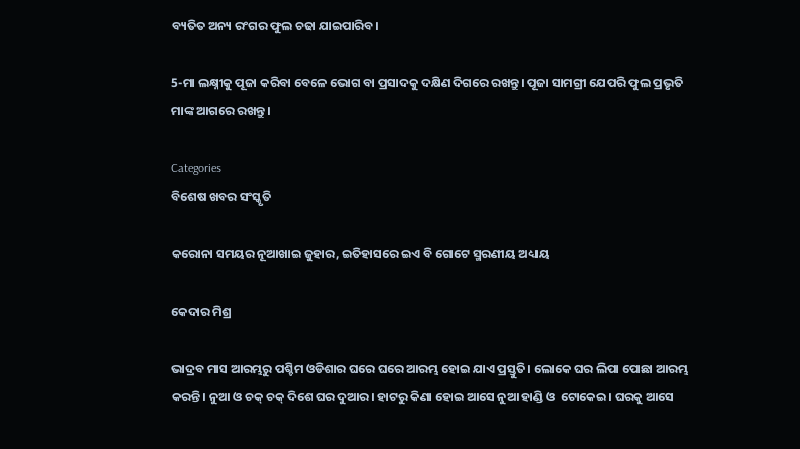ବ୍ୟତିତ ଅନ୍ୟ ରଂଗର ଫୁଲ ଚଢା ଯାଇପାରିବ।

5-ମା ଲକ୍ଷ୍ନୀକୁ ପୂଜା କରିବା ବେଳେ ଭୋଗ ବା ପ୍ରସାଦକୁ ଦକ୍ଷିଣ ଦିଗରେ ରଖନ୍ତୁ। ପୂଜା ସାମଗ୍ରୀ ଯେପରି ଫୁଲ ପ୍ରଭୃତି ମାଙ୍କ ଆଗରେ ରଖନ୍ତୁ।

Categories
ବିଶେଷ ଖବର ସଂସ୍କୃତି

କରୋନା ସମୟର ନୂଆଖାଇ ଜୁହାର, ଇତିହାସରେ ଇଏ ବି ଗୋଟେ ସ୍ମରଣୀୟ ଅଧ୍ୟାୟ

କେଦାର ମିଶ୍ର

ଭାଦ୍ରବ ମାସ ଆରମ୍ଭରୁ ପଶ୍ଚିମ ଓଡିଶାର ଘରେ ଘରେ ଆରମ୍ଭ ହୋଇ ଯାଏ ପ୍ରସ୍ତୁତି। ଲୋକେ ଘର ଲିପା ପୋଛା ଆରମ୍ଭ କରନ୍ତି। ନୁଆ ଓ ଚକ୍ ଚକ୍ ଦିଶେ ଘର ଦୁଆର। ହାଟରୁ କିଣା ହୋଇ ଆସେ ନୁଆ ହାଣ୍ଡି ଓ  ଟୋକେଇ। ଘରକୁ ଆସେ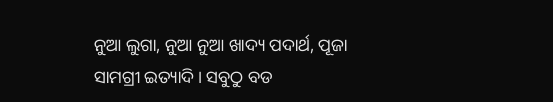ନୁଆ ଲୁଗା, ନୁଆ ନୁଆ ଖାଦ୍ୟ ପଦାର୍ଥ, ପୂଜା ସାମଗ୍ରୀ ଇତ୍ୟାଦି। ସବୁଠୁ ବଡ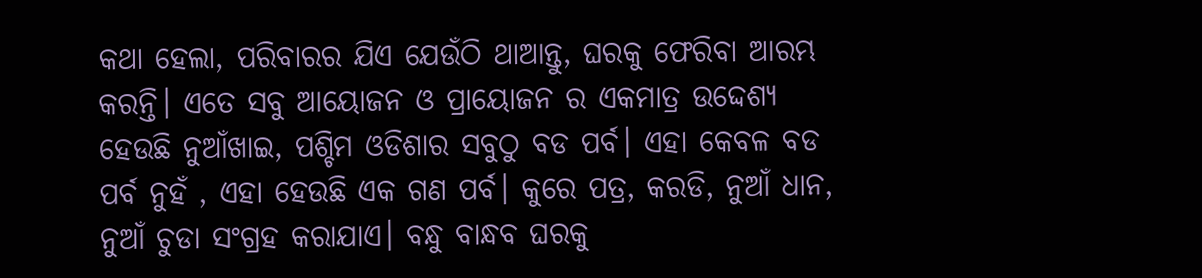କଥା ହେଲା, ପରିବାରର ଯିଏ ଯେଉଁଠି ଥାଆନ୍ତୁ, ଘରକୁ ଫେରିବା ଆରମ୍ଭ କରନ୍ତି। ଏତେ ସବୁ ଆୟୋଜନ ଓ ପ୍ରାୟୋଜନ ର ଏକମାତ୍ର ଉଦ୍ଦେଶ୍ୟ ହେଉଛି ନୁଆଁଖାଇ, ପଶ୍ଚିମ ଓଡିଶାର ସବୁଠୁ ବଡ ପର୍ବ। ଏହା କେବଳ ବଡ ପର୍ବ ନୁହଁ , ଏହା ହେଉଛି ଏକ ଗଣ ପର୍ବ। କୁରେ ପତ୍ର, କରଡି, ନୁଆଁ ଧାନ, ନୁଆଁ ଚୁଡା ସଂଗ୍ରହ କରାଯାଏ। ବନ୍ଧୁ ବାନ୍ଧବ ଘରକୁ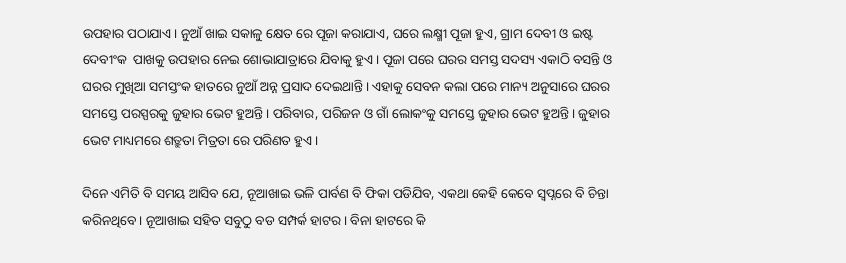ଉପହାର ପଠାଯାଏ। ନୁଆଁ ଖାଇ ସକାଳୁ କ୍ଷେତ ରେ ପୂଜା କରାଯାଏ, ଘରେ ଲକ୍ଷ୍ମୀ ପୂଜା ହୁଏ, ଗ୍ରାମ ଦେବୀ ଓ ଇଷ୍ଟ ଦେବୀଂକ  ପାଖକୁ ଉପହାର ନେଇ ଶୋଭାଯାତ୍ରାରେ ଯିବାକୁ ହୁଏ। ପୂଜା ପରେ ଘରର ସମସ୍ତ ସଦସ୍ୟ ଏକାଠି ବସନ୍ତି ଓ ଘରର ମୁଖିଆ ସମସ୍ତଂକ ହାତରେ ନୁଆଁ ଅନ୍ନ ପ୍ରସାଦ ଦେଇଥାନ୍ତି। ଏହାକୁ ସେବନ କଲା ପରେ ମାନ୍ୟ ଅନୁସାରେ ଘରର ସମସ୍ତେ ପରସ୍ପରକୁ ଜୁହାର ଭେଟ ହୁଅନ୍ତି। ପରିବାର, ପରିଜନ ଓ ଗାଁ ଲୋକଂକୁ ସମସ୍ତେ ଜୁହାର ଭେଟ ହୁଅନ୍ତି। ଜୁହାର ଭେଟ ମାଧ୍ୟମରେ ଶତ୍ରୁତା ମିତ୍ରତା ରେ ପରିଣତ ହୁଏ।

ଦିନେ ଏମିତି ବି ସମୟ ଆସିବ ଯେ, ନୂଆଖାଇ ଭଳି ପାର୍ବଣ ବି ଫିକା ପଡିଯିବ, ଏକଥା କେହି କେବେ ସ୍ଵପ୍ନରେ ବି ଚିନ୍ତା କରିନଥିବେ। ନୂଆଖାଇ ସହିତ ସବୁଠୁ ବଡ ସମ୍ପର୍କ ହାଟର। ବିନା ହାଟରେ କି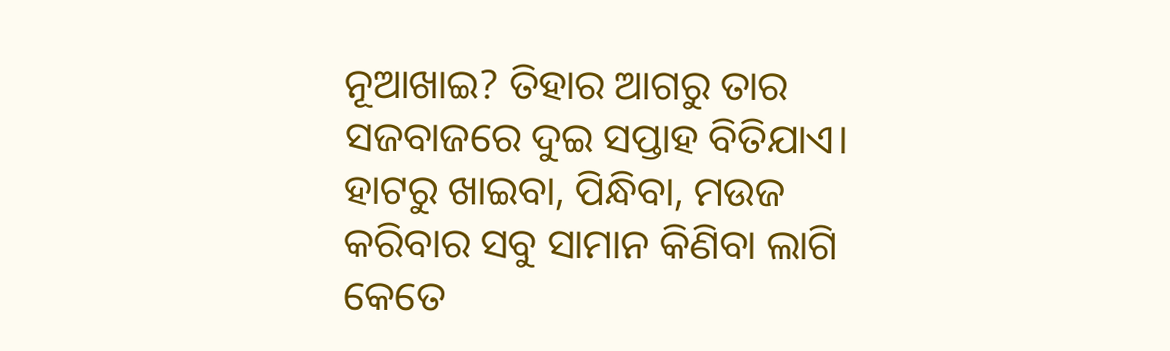ନୂଆଖାଇ? ତିହାର ଆଗରୁ ତାର ସଜବାଜରେ ଦୁଇ ସପ୍ତାହ ବିତିଯାଏ। ହାଟରୁ ଖାଇବା, ପିନ୍ଧିବା, ମଉଜ କରିବାର ସବୁ ସାମାନ କିଣିବା ଲାଗି କେତେ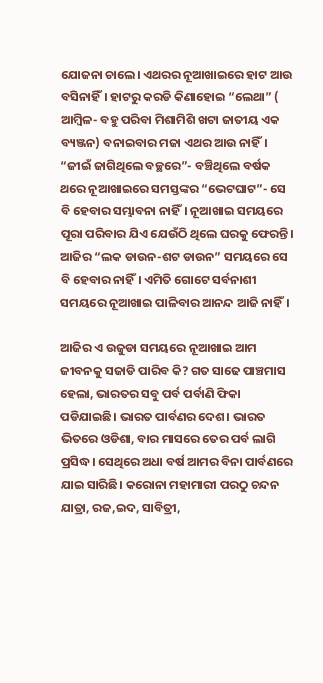ଯୋଜନା ଚାଲେ। ଏଥରର ନୂଆଖାଇରେ ହାଟ ଆଉ ବସିନାହିଁ। ହାଟରୁ କରଡି କିଣାହୋଇ “ଲେଥା” ( ଆମ୍ବିଳ- ବହୁ ପରିବା ମିଶାମିଶି ଖଟା ଜାତୀୟ ଏକ ବ୍ୟଞ୍ଜନ) ବନାଇବାର ମଜା ଏଥର ଆଉ ନାହିଁ। “ଜୀଇଁ ଜାଗିଥିଲେ ବଚ୍ଛରେ”- ବଞ୍ଚିଥିଲେ ବର୍ଷକ ଥରେ ନୂଆଖାଇରେ ସମସ୍ତଙ୍କର “ଭେଟଘାଟ”- ସେ ବି ହେବାର ସମ୍ଭାବନା ନାହିଁ। ନୂଆଖାଇ ସମୟରେ ପୂରା ପରିବାର ଯିଏ ଯେଉଁଠି ଥିଲେ ଘରକୁ ଫେରନ୍ତି। ଆଜିର “ଲକ ଡାଉନ-ଶଟ ଡାଉନ” ସମୟରେ ସେ ବି ହେବାର ନାହିଁ। ଏମିତି ଗୋଟେ ସର୍ବନାଶୀ ସମୟରେ ନୂଆଖାଇ ପାଳିବାର ଆନନ୍ଦ ଆଜି ନାହିଁ।

ଆଜିର ଏ ଉଜୁଡା ସମୟରେ ନୂଆଖାଇ ଆମ ଜୀବନକୁ ସଜାଡି ପାରିବ କି? ଗତ ସାଢେ ପାଞ୍ଚମାସ ହେଲା, ଭାରତର ସବୁ ପର୍ବ ପର୍ବାଣି ଫିକା ପଡିଯାଇଛି। ଭାରତ ପାର୍ବଣର ଦେଶ। ଭାରତ ଭିତରେ ଓଡିଶା, ବାର ମାସରେ ତେର ପର୍ବ ଲାଗି ପ୍ରସିଦ୍ଧ। ସେଥିରେ ଅଧା ବର୍ଷ ଆମର ବିନା ପାର୍ବଣରେ ଯାଇ ସାରିଛି। କରୋନା ମହାମାରୀ ପରଠୁ ଚନ୍ଦନ ଯାତ୍ରା, ରଜ,ଇଦ, ସାବିତ୍ରୀ,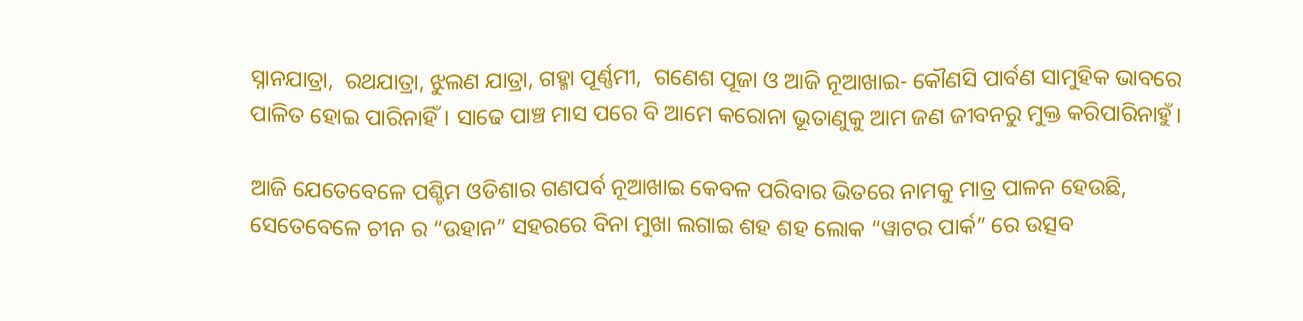ସ୍ନାନଯାତ୍ରା,  ରଥଯାତ୍ରା, ଝୁଲଣ ଯାତ୍ରା, ଗହ୍ମା ପୂର୍ଣ୍ଣମୀ,  ଗଣେଶ ପୂଜା ଓ ଆଜି ନୂଆଖାଇ- କୌଣସି ପାର୍ବଣ ସାମୁହିକ ଭାବରେ ପାଳିତ ହୋଇ ପାରିନାହିଁ। ସାଢେ ପାଞ୍ଚ ମାସ ପରେ ବି ଆମେ କରୋନା ଭୂତାଣୁକୁ ଆମ ଜଣ ଜୀବନରୁ ମୁକ୍ତ କରିପାରିନାହୁଁ।

ଆଜି ଯେତେବେଳେ ପଶ୍ଚିମ ଓଡିଶାର ଗଣପର୍ବ ନୂଆଖାଇ କେବଳ ପରିବାର ଭିତରେ ନାମକୁ ମାତ୍ର ପାଳନ ହେଉଛି, ସେତେବେଳେ ଚୀନ ର “ଉହାନ” ସହରରେ ବିନା ମୁଖା ଲଗାଇ ଶହ ଶହ ଲୋକ “ୱାଟର ପାର୍କ” ରେ ଉତ୍ସବ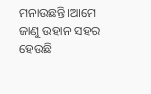ମନାଉଛନ୍ତି।ଆମେ ଜାଣୁ ଉହାନ ସହର ହେଉଛି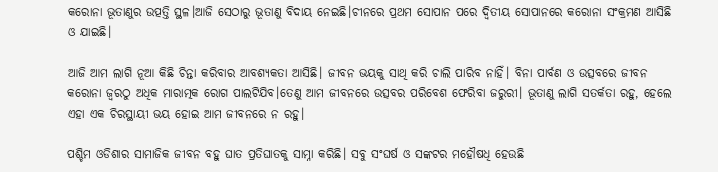କରୋନା ଭୂତାଣୁର ଉତ୍ପତ୍ତି ସ୍ଥଳ।ଆଜି ସେଠାରୁ ଭୂତାଣୁ ବିଦାୟ ନେଇଛି।ଚୀନରେ ପ୍ରଥମ ସୋପାନ ପରେ ଦ୍ଵିତୀୟ ସୋପାନରେ କରୋନା ସଂକ୍ରମଣ ଆସିଛି ଓ ଯାଇଛି।

ଆଜି ଆମ ଲାଗି ନୂଆ କିଛି ଚିନ୍ତା କରିବାର ଆବଶ୍ୟକତା ଆସିଛି। ଜୀବନ ଭୟକୁ ସାଥି କରି ଚାଲି ପାରିବ ନାହିଁ। ବିନା ପାର୍ବଣ ଓ ଉତ୍ସବରେ ଜୀବନ କରୋନା ଜ୍ଵରଠୁ ଅଧିକ ମାରାତ୍ମକ ରୋଗ ପାଲଟିଯିବ।ତେଣୁ ଆମ ଜୀବନରେ ଉତ୍ସବର ପରିବେଶ ଫେରିବା ଜରୁରୀ। ଭୂତାଣୁ ଲାଗି ସତର୍କତା ରହୁ, ହେଲେ ଏହା ଏକ ଚିରସ୍ଥାୟୀ ଭୟ ହୋଇ ଆମ ଜୀବନରେ ନ ରହୁ।

ପଶ୍ଚିମ ଓଡିଶାର ସାମାଜିକ ଜୀବନ ବହୁ ଘାତ ପ୍ରତିଘାତକୁ ସାମ୍ନା କରିଛି। ସବୁ ସଂଘର୍ଷ ଓ ସଙ୍କଟର ମହୌଷଧି ହେଉଛି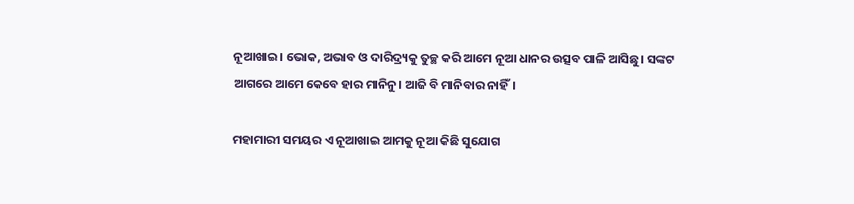ନୂଆଖାଇ। ଭୋକ, ଅଭାବ ଓ ଦାରିଦ୍ର୍ୟକୁ ତୁଚ୍ଛ କରି ଆମେ ନୂଆ ଧାନର ଉତ୍ସବ ପାଳି ଆସିଛୁ। ସଙ୍କଟ ଆଗରେ ଆମେ କେବେ ହାର ମାନିନୁ। ଆଜି ବି ମାନିବାର ନାହିଁ।

ମହାମାରୀ ସମୟର ଏ ନୂଆଖାଇ ଆମକୁ ନୂଆ କିଛି ସୁଯୋଗ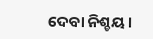ଦେବା ନିଶ୍ଚୟ।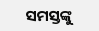ସମସ୍ତଙ୍କୁ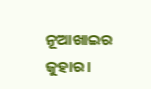ନୂଆଖାଇର ଜୁହାର।